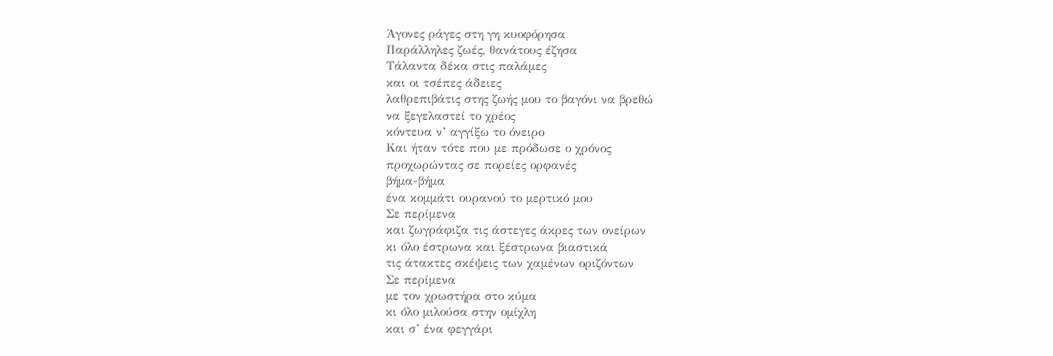Άγονες ράγες στη γη κυοφόρησα
Παράλληλες ζωές, θανάτους έζησα
Τάλαντα δέκα στις παλάμες
και οι τσέπες άδειες
λαθρεπιβάτις στης ζωής μου το βαγόνι να βρεθώ
να ξεγελαστεί το χρέος
κόντευα ν’ αγγίξω το όνειρο
Και ήταν τότε που με πρόδωσε ο χρόνος
προχωρώντας σε πορείες ορφανές
βήμα-βήμα
ένα κομμάτι ουρανού το μερτικό μου
Σε περίμενα
και ζωγράφιζα τις άστεγες άκρες των ονείρων
κι όλο έστρωνα και ξέστρωνα βιαστικά
τις άτακτες σκέψεις των χαμένων οριζόντων
Σε περίμενα
με τον χρωστήρα στο κύμα
κι όλο μιλούσα στην ομίχλη
και σ’ ένα φεγγάρι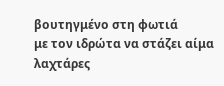βουτηγμένο στη φωτιά
με τον ιδρώτα να στάζει αίμα
λαχτάρες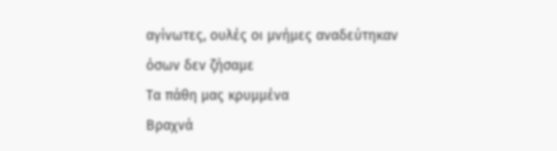αγίνωτες, ουλές οι μνήμες αναδεύτηκαν
όσων δεν ζήσαμε
Τα πάθη μας κρυμμένα
Βραχνά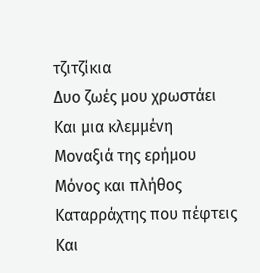τζιτζίκια
Δυο ζωές μου χρωστάει
Και μια κλεμμένη
Μοναξιά της ερήμου
Μόνος και πλήθος
Καταρράχτης που πέφτεις
Και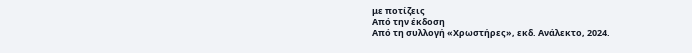με ποτίζεις
Από την έκδοση
Από τη συλλογή «Χρωστήρες», εκδ. Ανάλεκτο, 2024.